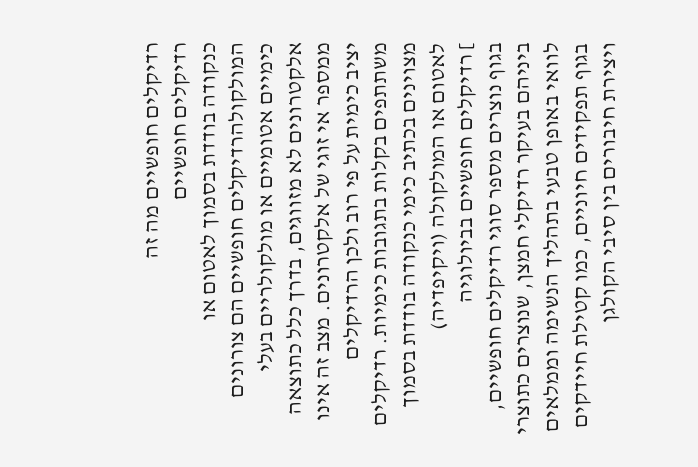רדיקלים חופשיים מה זה
רדיקלים חופשיים
כנקודה בודדת בסמוך לאטום או המולקולהרדיקלים חופשיים הם צורונים כימיים אטומיים או מולקולריים בעלי אלקטרונים לא מזווגים, בדרך כלל כתוצאה ממספר אי זוגי של אלקטרונים. מצב זה אינו יציב כימית על פי רוב ולכן הרדיקלים משתתפים בקלות בתגובות כימיות. רדיקלים מצוינים בכתיב כימי כנקודה בודדת בסמוך לאטום או המולקולה (ויקיפדיה)
] רדיקלים חופשיים בביולוגיה
בגוף נוצרים מספר סוגי רדיקלים חופשיים, ביניהם בעיקר רדיקלי חמצן, שנוצרים כתוצרי לוואי באופן טבעי בתהליך הנשימה וממלאים בגוף תפקידים חיוניים, כמו קטילת חיידקים ויצירת חיבורים בין סיבי הקולגן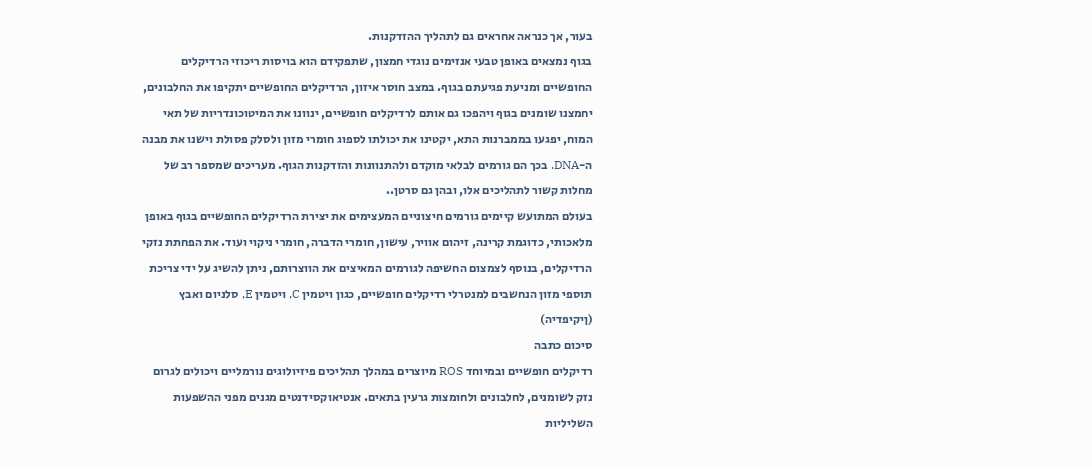בעור, אך כנראה אחראים גם לתהליך ההזדקנות.
בגוף נמצאים באופן טבעי אנזימים נוגדי חמצון, שתפקידם הוא בויסות ריכוזי הרדיקלים החופשיים ומניעת פגיעתם בגוף. במצב חוסר איזון, הרדיקלים החופשיים יתקיפו את החלבונים, יחמצנו שומנים בגוף ויהפכו גם אותם לרדיקלים חופשיים, ינוונו את המיטוכונדריות של תאי המוח, יפגעו בממברנות התא, יקטינו את יכולתו לספוג חומרי מזון ולסלק פסולת וישנו את מבנה ה-DNA. בכך הם גורמים לבלאי מוקדם ולהתנוונות והזדקנות הגוף. מעריכים שמספר רב של מחלות קשור לתהליכים אלו, ובהן גם סרטן..
בעולם המתועש קיימים גורמים חיצוניים המעצימים את יצירת הרדיקלים החופשיים בגוף באופן מלאכותי, כדוגמת קרינה, זיהום אוויר, עישון, חומרי הדברה, חומרי ניקוי ועוד. את הפחתת נזקי הרדיקלים, בנוסף לצמצום החשיפה לגורמים המאיצים את הווצרותם, ניתן להשיג על ידי צריכת תוספי מזון הנחשבים למנטרלי רדיקלים חופשיים, כגון ויטמין C, ויטמין E, סלניום ואבץ (ןיקיפדיה)
סיכום כתבה
רדיקלים חופשיים ובמיוחד ROS מיוצרים במהלך תהליכים פיזיולוגים נורמליים ויכולים לגרום נזק לשומנים, לחלבונים ולחומצות גרעין בתאים. אנטיאוקסידנטים מגנים מפני ההשפעות השליליות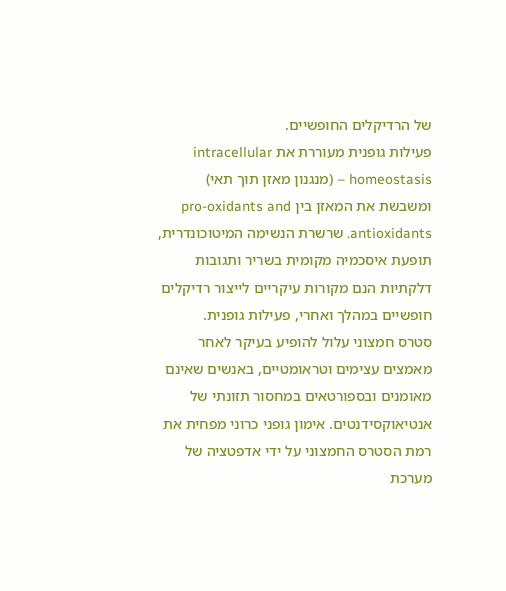של הרדיקלים החופשיים.
פעילות גופנית מעוררת את intracellular homeostasis – (מנגנון מאזן תוך תאי) ומשבשת את המאזן בין pro-oxidants and antioxidants. שרשרת הנשימה המיטוכונדרית, תופעת איסכמיה מקומית בשריר ותגובות דלקתיות הנם מקורות עיקריים לייצור רדיקלים חופשיים במהלך ואחרי, פעילות גופנית.
סטרס חמצוני עלול להופיע בעיקר לאחר מאמצים עצימים וטראומטיים, באנשים שאינם מאומנים ובספורטאים במחסור תזונתי של אנטיאוקסידנטים. אימון גופני כרוני מפחית את רמת הסטרס החמצוני על ידי אדפטציה של מערכת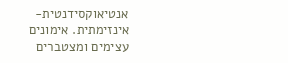אנטיאוקסידנטית-אינזימתית. אימונים עצימים ומצטברים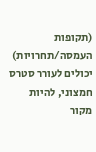(תקופות העמסה/תחרויות) יכולים לעורר סטרס חמצוני, להיות מקור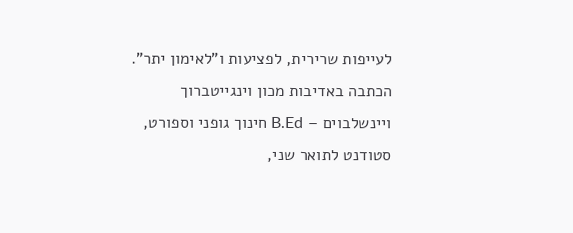לעייפות שרירית, לפציעות ו"לאימון יתר".
הכתבה באדיבות מכון וינגייטברוך ויינשלבוים – B.Ed חינוך גופני וספורט, סטודנט לתואר שני,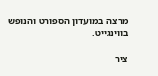מרצה במועדון הספורט והנופש בווינגייט.

ציר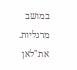במושב מרגליות. את"לאן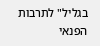בגליל" לתרבות הפנאי